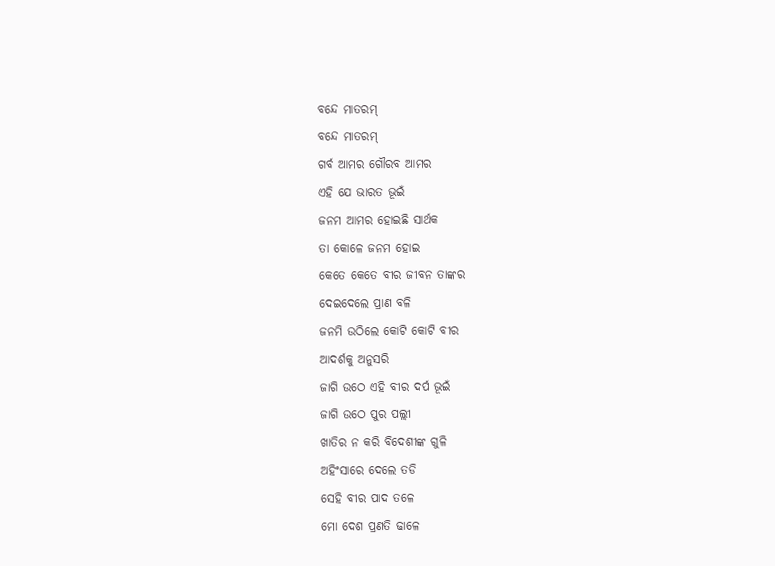ବନ୍ଦେ ମାତରମ୍
ବନ୍ଦେ ମାତରମ୍
ଗର୍ବ ଆମର ଗୌରବ ଆମର
ଏହି ଯେ ଭାରତ ଭୂଇଁ
ଜନମ ଆମର ହୋଇଛି ସାର୍ଥକ
ତା କୋଳେ ଜନମ ହୋଇ
କେତେ କେତେ ବୀର ଜୀବନ ତାଙ୍କର
ଦେଇଦେଲେ ପ୍ରାଣ ବଳି
ଜନମି ଉଠିଲେ କୋଟି କୋଟି ବୀର
ଆଦର୍ଶକୁ ଅନୁସରି
ଜାଗି ଉଠେ ଏହି ବୀର ଦର୍ପ ଭୂଇଁ
ଜାଗି ଉଠେ ପୁର ପଲ୍ଲୀ
ଖାତିର ନ କରି ବିଦେଶୀଙ୍କ ଗୁଳି
ଅହିଂସାରେ ଦେଲେ ତଡି
ସେହି ବୀର ପାଦ ତଳେ
ମୋ ଦେଶ ପ୍ରଣତି ଢାଳେ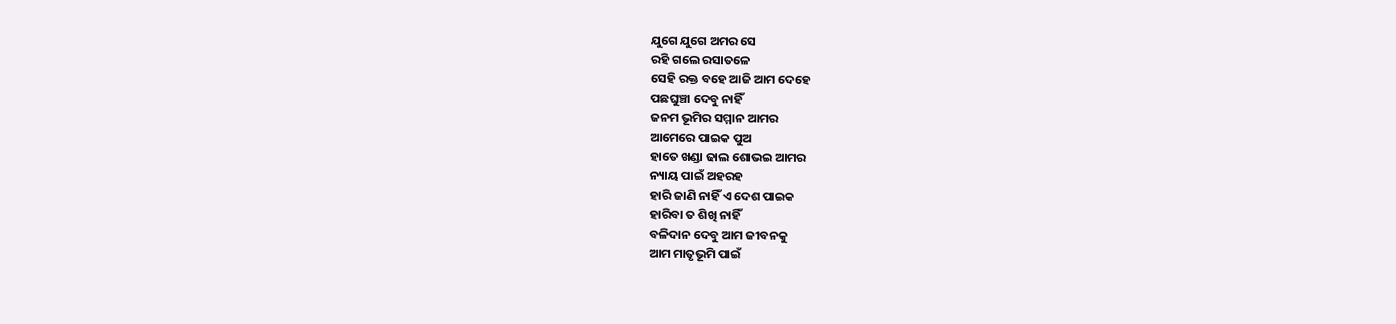ଯୁଗେ ଯୁଗେ ଅମର ସେ
ରହି ଗଲେ ରସାତଳେ
ସେହି ରକ୍ତ ବହେ ଆଜି ଆମ ଦେହେ
ପଛଘୁଞ୍ଚା ଦେବୁ ନାହିଁ
ଜନମ ଭୂମିର ସମ୍ମାନ ଆମର
ଆମେରେ ପାଇକ ପୁଅ
ହାତେ ଖଣ୍ଡା ଢାଲ ଶୋଭଇ ଆମର
ନ୍ୟାୟ ପାଇଁ ଅହରହ
ହାରି ଜାଣି ନାହିଁ ଏ ଦେଶ ପାଇକ
ହାରିବା ତ ଶିଖି ନାହିଁ
ବଳିଦାନ ଦେବୁ ଆମ ଜୀବନକୁ
ଆମ ମାତୃଭୂମି ପାଇଁ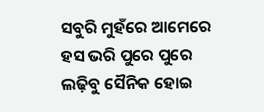ସବୁରି ମୁହଁରେ ଆମେରେ
ହସ ଭରି ପୁରେ ପୁରେ
ଲଢ଼ିବୁ ସୈନିକ ହୋଇ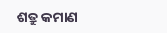ଶତ୍ରୁ କମାଣ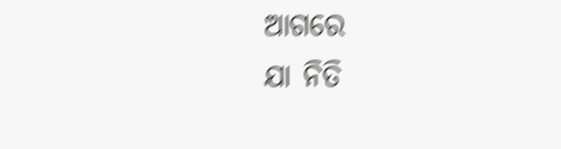ଆଗରେ
ଯା ନିତି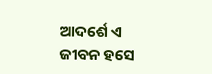ଆଦର୍ଶେ ଏ ଜୀବନ ହସେ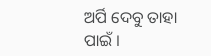ଅର୍ପି ଦେବୁ ତାହା ପାଇଁ ।